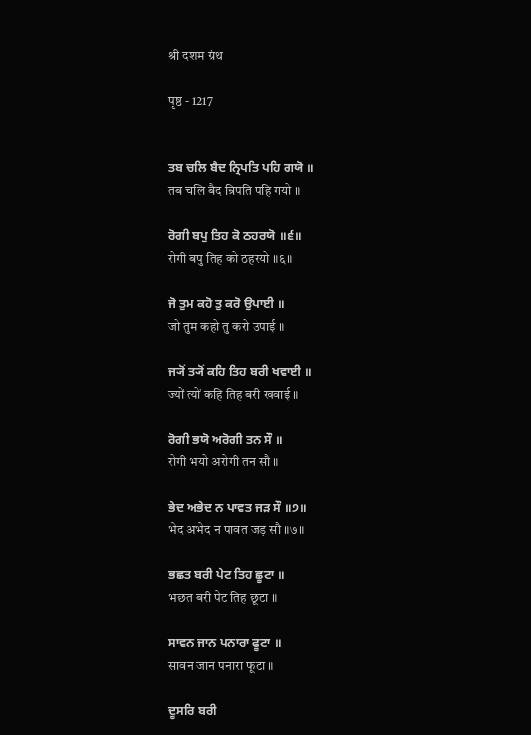श्री दशम ग्रंथ

पृष्ठ - 1217


ਤਬ ਚਲਿ ਬੈਦ ਨ੍ਰਿਪਤਿ ਪਹਿ ਗਯੋ ॥
तब चलि बैद न्रिपति पहि गयो ॥

ਰੋਗੀ ਬਪੁ ਤਿਹ ਕੋ ਠਹਰਯੋ ॥੬॥
रोगी बपु तिह को ठहरयो ॥६॥

ਜੋ ਤੁਮ ਕਹੋ ਤੁ ਕਰੋ ਉਪਾਈ ॥
जो तुम कहो तु करो उपाई ॥

ਜ੍ਯੋਂ ਤ੍ਯੋਂ ਕਹਿ ਤਿਹ ਬਰੀ ਖਵਾਈ ॥
ज्यों त्यों कहि तिह बरी खवाई ॥

ਰੋਗੀ ਭਯੋ ਅਰੋਗੀ ਤਨ ਸੌ ॥
रोगी भयो अरोगी तन सौ ॥

ਭੇਦ ਅਭੇਦ ਨ ਪਾਵਤ ਜੜ ਸੌ ॥੭॥
भेद अभेद न पावत जड़ सौ ॥७॥

ਭਛਤ ਬਰੀ ਪੇਟ ਤਿਹ ਛੂਟਾ ॥
भछत बरी पेट तिह छूटा ॥

ਸਾਵਨ ਜਾਨ ਪਨਾਰਾ ਫੂਟਾ ॥
सावन जान पनारा फूटा ॥

ਦੂਸਰਿ ਬਰੀ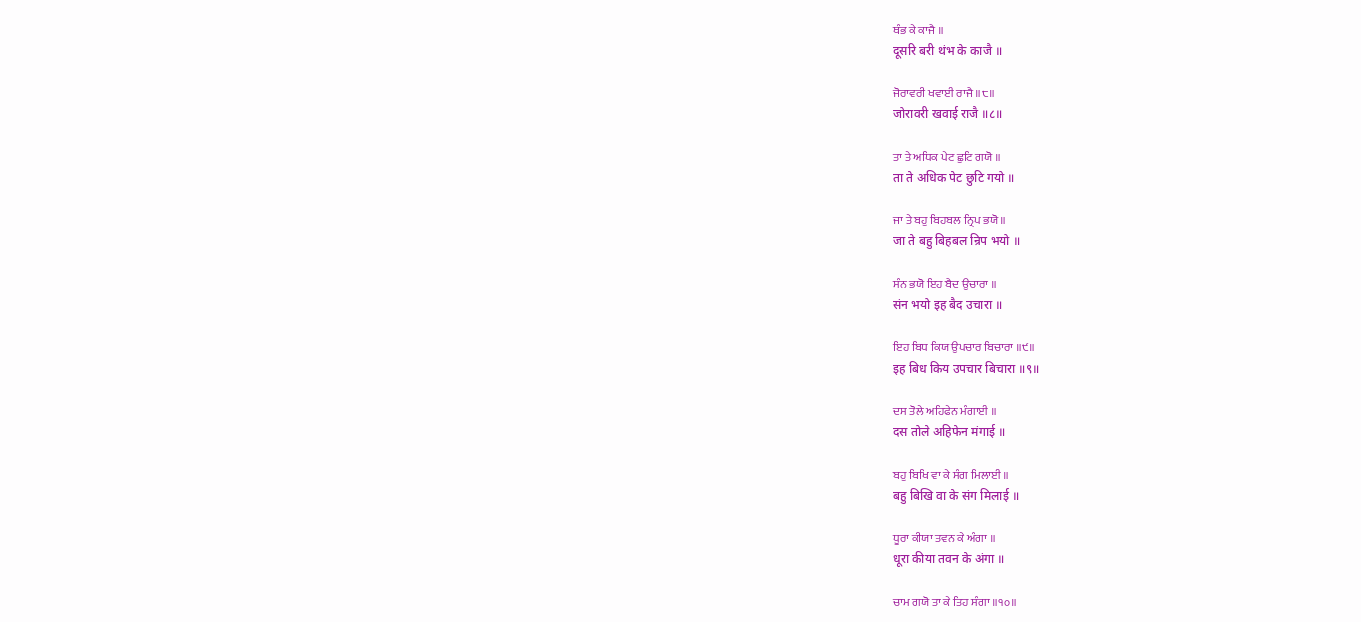ਥੰਭ ਕੇ ਕਾਜੈ ॥
दूसरि बरी थंभ के काजै ॥

ਜੋਰਾਵਰੀ ਖਵਾਈ ਰਾਜੈ ॥੮॥
जोरावरी खवाई राजै ॥८॥

ਤਾ ਤੇ ਅਧਿਕ ਪੇਟ ਛੁਟਿ ਗਯੋ ॥
ता ते अधिक पेट छुटि गयो ॥

ਜਾ ਤੇ ਬਹੁ ਬਿਹਬਲ ਨ੍ਰਿਪ ਭਯੋ ॥
जा ते बहु बिहबल न्रिप भयो ॥

ਸੰਨ ਭਯੋ ਇਹ ਬੈਦ ਉਚਾਰਾ ॥
संन भयो इह बैद उचारा ॥

ਇਹ ਬਿਧ ਕਿਯ ਉਪਚਾਰ ਬਿਚਾਰਾ ॥੯॥
इह बिध किय उपचार बिचारा ॥९॥

ਦਸ ਤੋਲੇ ਅਹਿਫੇਨ ਮੰਗਾਈ ॥
दस तोले अहिफेन मंगाई ॥

ਬਹੁ ਬਿਖਿ ਵਾ ਕੇ ਸੰਗ ਮਿਲਾਈ ॥
बहु बिखि वा के संग मिलाई ॥

ਧੂਰਾ ਕੀਯਾ ਤਵਨ ਕੇ ਅੰਗਾ ॥
धूरा कीया तवन के अंगा ॥

ਚਾਮ ਗਯੋ ਤਾ ਕੇ ਤਿਹ ਸੰਗਾ ॥੧੦॥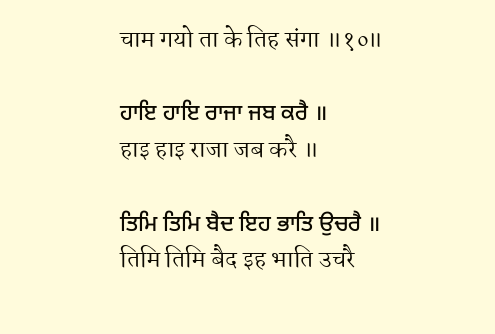चाम गयो ता के तिह संगा ॥१०॥

ਹਾਇ ਹਾਇ ਰਾਜਾ ਜਬ ਕਰੈ ॥
हाइ हाइ राजा जब करै ॥

ਤਿਮਿ ਤਿਮਿ ਬੈਦ ਇਹ ਭਾਤਿ ਉਚਰੈ ॥
तिमि तिमि बैद इह भाति उचरै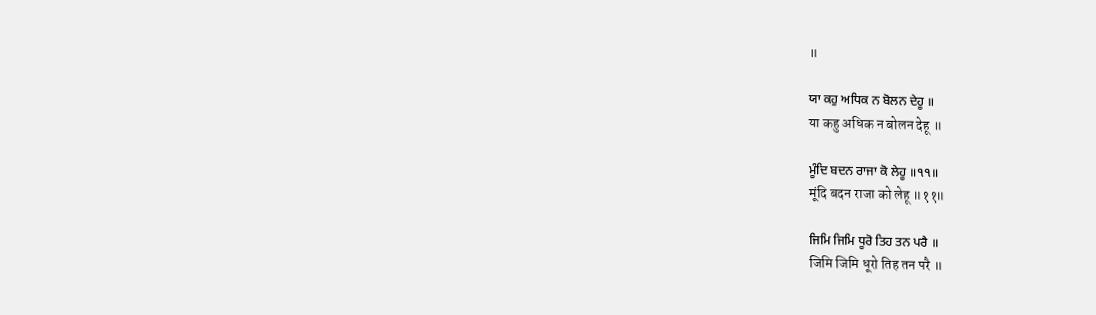॥

ਯਾ ਕਹੁ ਅਧਿਕ ਨ ਬੋਲਨ ਦੇਹੂ ॥
या कहु अधिक न बोलन देहू ॥

ਮੂੰਦਿ ਬਦਨ ਰਾਜਾ ਕੋ ਲੇਹੂ ॥੧੧॥
मूंदि बदन राजा को लेहू ॥११॥

ਜਿਮਿ ਜਿਮਿ ਧੂਰੋ ਤਿਹ ਤਨ ਪਰੈ ॥
जिमि जिमि धूरो तिह तन परै ॥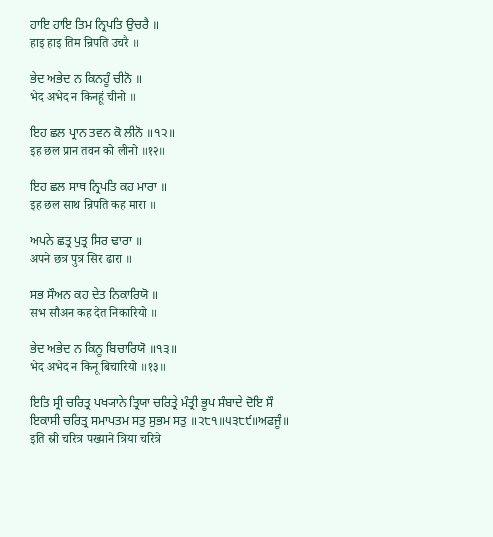ਹਾਇ ਹਾਇ ਤਿਮ ਨ੍ਰਿਪਤਿ ਉਚਰੈ ॥
हाइ हाइ तिम न्रिपति उचरै ॥

ਭੇਦ ਅਭੇਦ ਨ ਕਿਨਹੂੰ ਚੀਨੋ ॥
भेद अभेद न किनहूं चीनो ॥

ਇਹ ਛਲ ਪ੍ਰਾਨ ਤਵਨ ਕੋ ਲੀਨੋ ॥੧੨॥
इह छल प्रान तवन को लीनो ॥१२॥

ਇਹ ਛਲ ਸਾਥ ਨ੍ਰਿਪਤਿ ਕਹ ਮਾਰਾ ॥
इह छल साथ न्रिपति कह मारा ॥

ਅਪਨੇ ਛਤ੍ਰ ਪੁਤ੍ਰ ਸਿਰ ਢਾਰਾ ॥
अपने छत्र पुत्र सिर ढारा ॥

ਸਭ ਸੌਅਨ ਕਹ ਦੇਤ ਨਿਕਾਰਿਯੋ ॥
सभ सौअन कह देत निकारियो ॥

ਭੇਦ ਅਭੇਦ ਨ ਕਿਨੂ ਬਿਚਾਰਿਯੋ ॥੧੩॥
भेद अभेद न किनू बिचारियो ॥१३॥

ਇਤਿ ਸ੍ਰੀ ਚਰਿਤ੍ਰ ਪਖ੍ਯਾਨੇ ਤ੍ਰਿਯਾ ਚਰਿਤ੍ਰੇ ਮੰਤ੍ਰੀ ਭੂਪ ਸੰਬਾਦੇ ਦੋਇ ਸੌ ਇਕਾਸੀ ਚਰਿਤ੍ਰ ਸਮਾਪਤਮ ਸਤੁ ਸੁਭਮ ਸਤੁ ॥੨੮੧॥੫੩੮੯॥ਅਫਜੂੰ॥
इति स्री चरित्र पख्याने त्रिया चरित्रे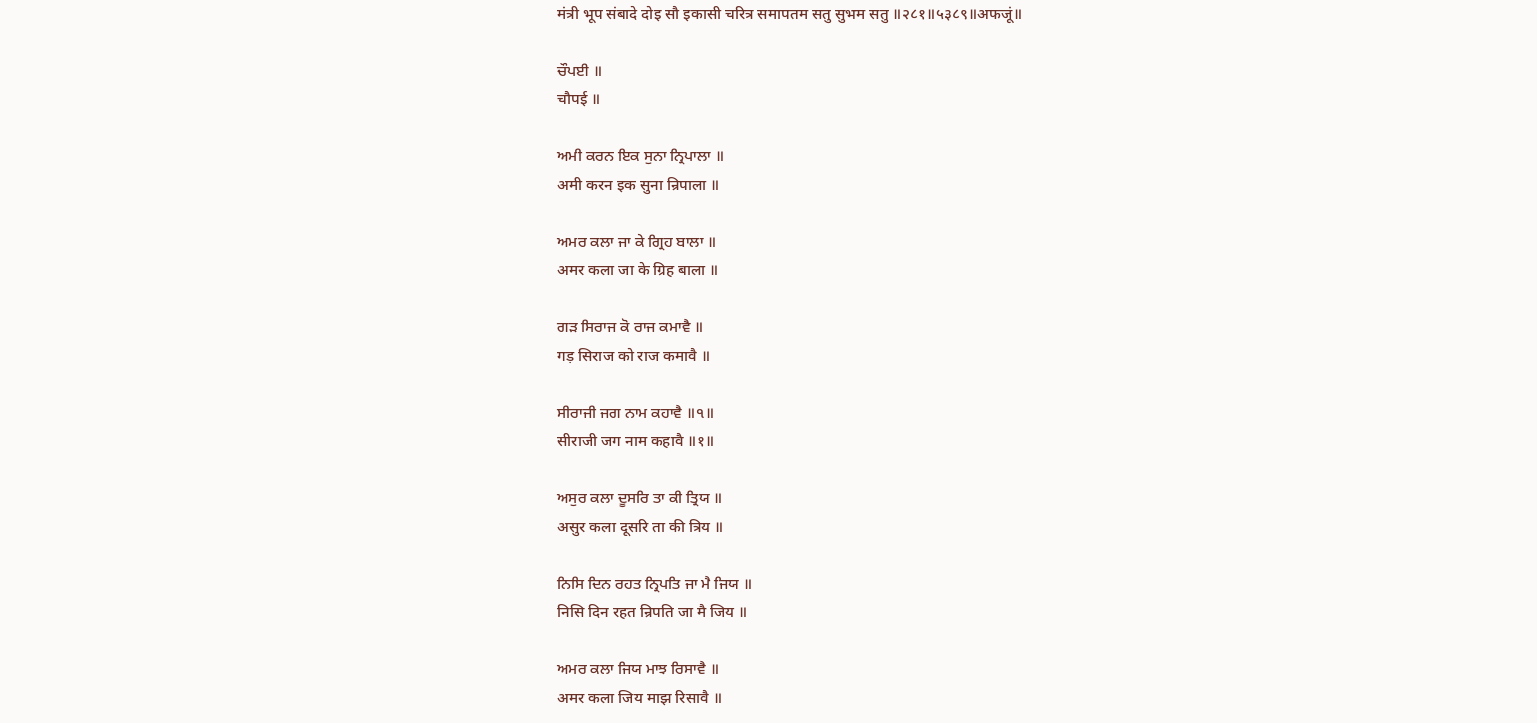मंत्री भूप संबादे दोइ सौ इकासी चरित्र समापतम सतु सुभम सतु ॥२८१॥५३८९॥अफजूं॥

ਚੌਪਈ ॥
चौपई ॥

ਅਮੀ ਕਰਨ ਇਕ ਸੁਨਾ ਨ੍ਰਿਪਾਲਾ ॥
अमी करन इक सुना न्रिपाला ॥

ਅਮਰ ਕਲਾ ਜਾ ਕੇ ਗ੍ਰਿਹ ਬਾਲਾ ॥
अमर कला जा के ग्रिह बाला ॥

ਗੜ ਸਿਰਾਜ ਕੋ ਰਾਜ ਕਮਾਵੈ ॥
गड़ सिराज को राज कमावै ॥

ਸੀਰਾਜੀ ਜਗ ਨਾਮ ਕਹਾਵੈ ॥੧॥
सीराजी जग नाम कहावै ॥१॥

ਅਸੁਰ ਕਲਾ ਦੂਸਰਿ ਤਾ ਕੀ ਤ੍ਰਿਯ ॥
असुर कला दूसरि ता की त्रिय ॥

ਨਿਸਿ ਦਿਨ ਰਹਤ ਨ੍ਰਿਪਤਿ ਜਾ ਮੈ ਜਿਯ ॥
निसि दिन रहत न्रिपति जा मै जिय ॥

ਅਮਰ ਕਲਾ ਜਿਯ ਮਾਝ ਰਿਸਾਵੈ ॥
अमर कला जिय माझ रिसावै ॥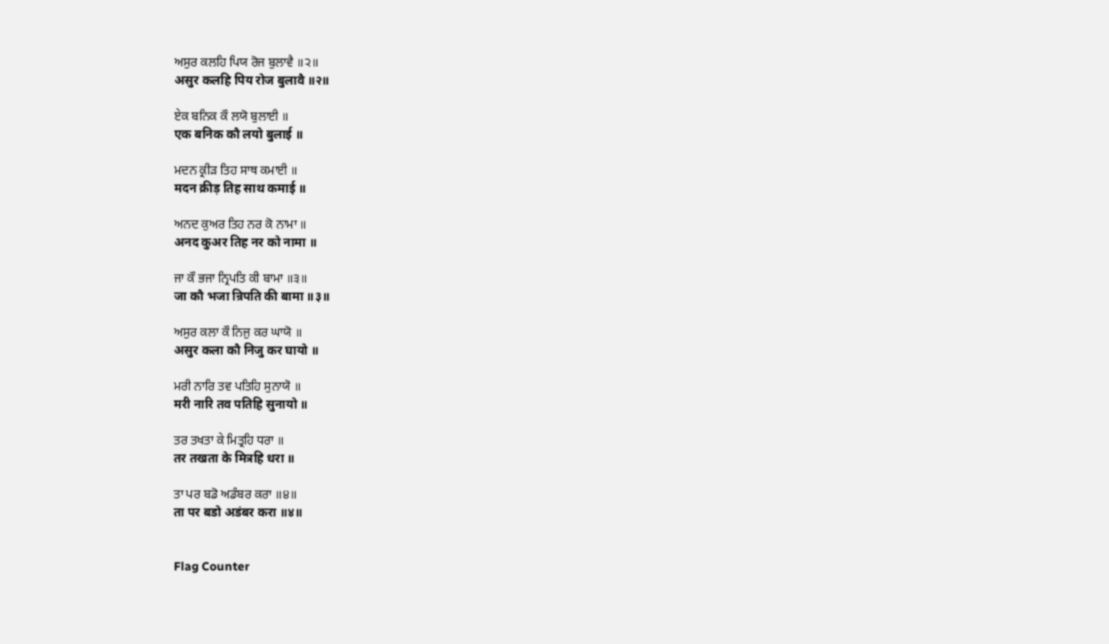ਅਸੁਰ ਕਲਹਿ ਪਿਯ ਰੋਜ ਬੁਲਾਵੈ ॥੨॥
असुर कलहि पिय रोज बुलावै ॥२॥

ਏਕ ਬਨਿਕ ਕੌ ਲਯੋ ਬੁਲਾਈ ॥
एक बनिक कौ लयो बुलाई ॥

ਮਦਨ ਕ੍ਰੀੜ ਤਿਹ ਸਾਥ ਕਮਾਈ ॥
मदन क्रीड़ तिह साथ कमाई ॥

ਅਨਦ ਕੁਅਰ ਤਿਹ ਨਰ ਕੋ ਨਾਮਾ ॥
अनद कुअर तिह नर को नामा ॥

ਜਾ ਕੌ ਭਜਾ ਨ੍ਰਿਪਤਿ ਕੀ ਬਾਮਾ ॥੩॥
जा कौ भजा न्रिपति की बामा ॥३॥

ਅਸੁਰ ਕਲਾ ਕੌ ਨਿਜੁ ਕਰ ਘਾਯੋ ॥
असुर कला कौ निजु कर घायो ॥

ਮਰੀ ਨਾਰਿ ਤਵ ਪਤਿਹਿ ਸੁਨਾਯੋ ॥
मरी नारि तव पतिहि सुनायो ॥

ਤਰ ਤਖਤਾ ਕੇ ਮਿਤ੍ਰਹਿ ਧਰਾ ॥
तर तखता के मित्रहि धरा ॥

ਤਾ ਪਰ ਬਡੋ ਅਡੰਬਰ ਕਰਾ ॥੪॥
ता पर बडो अडंबर करा ॥४॥


Flag Counter